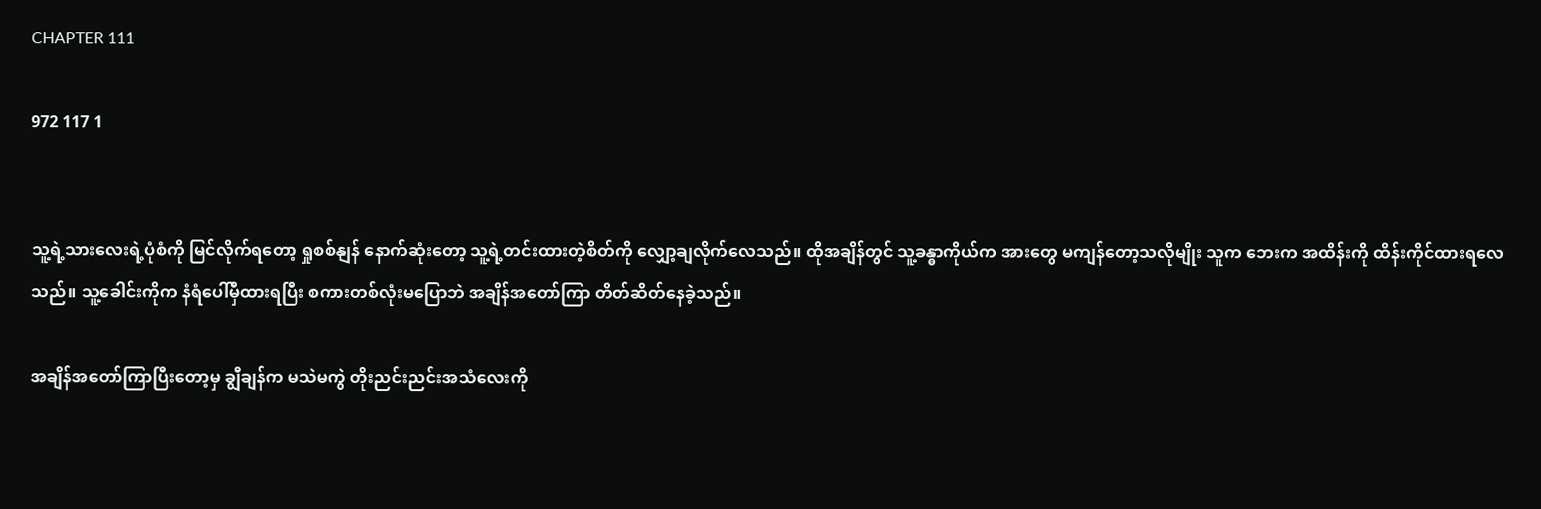CHAPTER 111

972 117 1


သူ့ရဲ့သားလေးရဲ့ပုံစံကို မြင်လိုက်ရတော့ ရှုစစ်နျန် နောက်ဆုံးတော့ သူ့ရဲ့တင်းထားတဲ့စိတ်ကို လျှော့ချလိုက်လေသည်။ ထိုအချိန်တွင် သူ့ခန္ဓာကိုယ်က အားတွေ မကျန်တော့သလိုမျိုး သူက ဘေးက အထိန်းကို ထိန်းကိုင်ထားရလေသည်။ သူ့ခေါင်းကိုက နံရံပေါ်မှီထားရပြီး စကားတစ်လုံးမပြောဘဲ အချိန်အတော်ကြာ တိတ်ဆိတ်နေခဲ့သည်။

အချိန်အတော်ကြာပြီးတော့မှ ချွီချန်က မသဲမကွဲ တိုးညင်းညင်းအသံလေးကို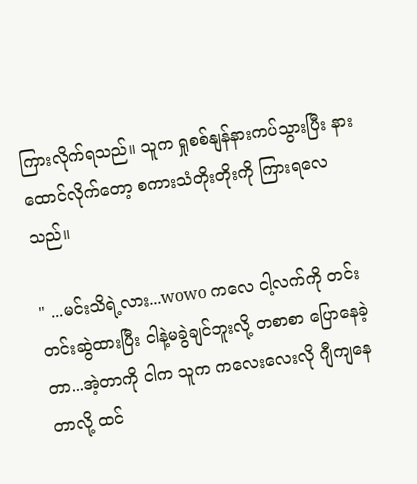ကြားလိုက်ရသည်။ သူက ရှုစစ်နျန်နားကပ်သွားပြီး နားထောင်လိုက်တော့ စကားသံတိုးတိုးကို ကြားရလေသည်။

" ...မင်းသိရဲ့လား...wowo ကလေ ငါ့လက်ကို တင်းတင်းဆွဲထားပြီး ငါနဲ့မခွဲချင်ဘူးလို့ တစာစာ ပြောနေခဲ့တာ...အဲ့တာကို ငါက သူက ကလေးလေးလို ဂျီကျနေတာလို့ ထင်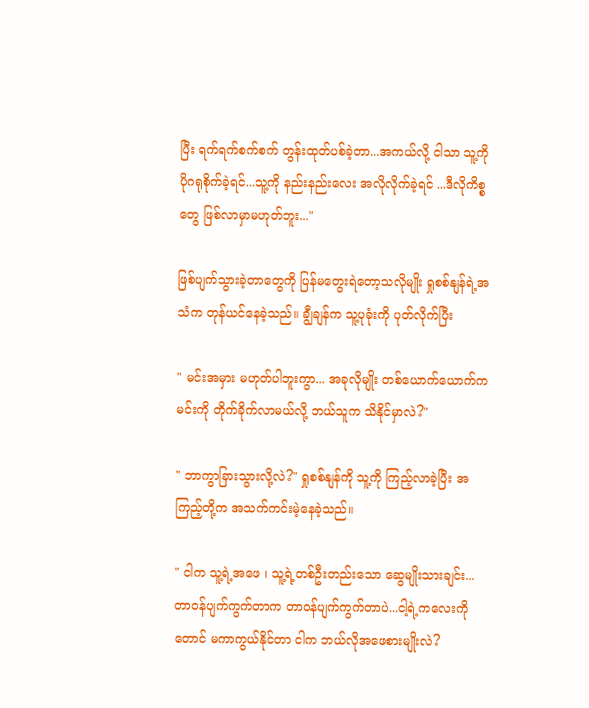ပြီး ရက်ရက်စက်စက် တွန်းထုတ်ပစ်ခဲ့တာ...အကယ်လို့ ငါသာ သူ့ကို ပိုဂရုစိုက်ခဲ့ရင်...သူ့ကို နည်းနည်းလေး အလိုလိုက်ခဲ့ရင် ...ဒီလိုကိစ္စတွေ ဖြစ်လာမှာမဟုတ်ဘူး..."

ဖြစ်ပျက်သွားခဲ့တာတွေကို ပြန်မတွေးရဲတော့သလိုမျိုး ရှုစစ်နျန်ရဲ့အသံက တုန်ယင်နေခဲ့သည်။ ချွီချန်က သူ့ပုခုံးကို ပုတ်လိုက်ပြီး

" မင်းအမှား မဟုတ်ပါဘူးကွာ... အခုလိုမျိုး တစ်ယောက်ယောက်က မင်းကို တိုက်ခိုက်လာမယ်လို့ ဘယ်သူက သိနိုင်မှာလဲ?"

" ဘာကွာခြားသွားလို့လဲ?" ရှုစစ်နျန်ကို သူ့ကို ကြည့်လာခဲ့ပြီး အကြည့်တို့က အသက်ကင်းမဲ့နေခဲ့သည်။

" ငါက သူ့ရဲ့အဖေ ၊ သူ့ရဲ့တစ်ဦးတည်းသော ဆွေမျိုးသားချင်း... တာဝန်ပျက်ကွက်တာက တာဝန်ပျက်ကွက်တာပဲ...ငါ့ရဲ့ကလေးကိုတောင် မကာကွယ်နိုင်တာ ငါက ဘယ်လိုအဖေစားမျိုးလဲ?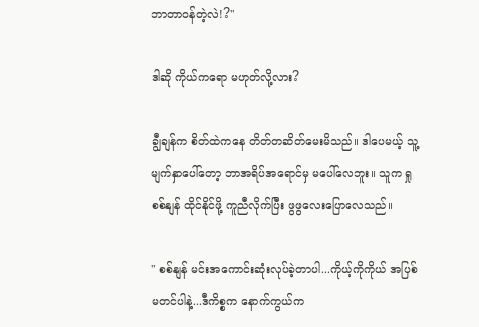ဘာတာဝန်တဲ့လဲ!?"

ဒါဆို ကိုယ်ကရော မဟုတ်လို့လား?

ချွီချန်က စိတ်ထဲကနေ တိတ်တဆိတ်မေးမိသည်။ ဒါပေမယ့် သူ့မျက်နှာပေါ်တော့ ဘာအရိပ်အရောင်မှ မပေါ်လေဘူး။ သူက ရှုစစ်နျန် ထိုင်နိုင်ဖို့ ကူညီလိုက်ပြီး ဖွဖွလေးပြောလေသည်။

" စစ်နျန် မင်းအကောင်းဆုံးလုပ်ခဲ့တာပါ...ကိုယ့်ကိုကိုယ် အပြစ်မတင်ပါနဲ့...ဒီကိစ္စက နောက်ကွယ်က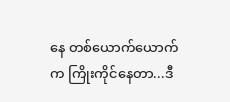နေ တစ်ယောက်ယောက်က ကြိုးကိုင်နေတာ...ဒီ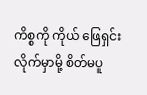ကိစ္စကို ကိုယ် ဖြေရှင်းလိုက်မှာမို့ စိတ်မပူ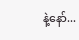နဲ့နော်...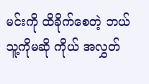မင်းကို ထိခိုက်စေတဲ့ ဘယ်သူ့ကိုမဆို ကိုယ် အလွှတ်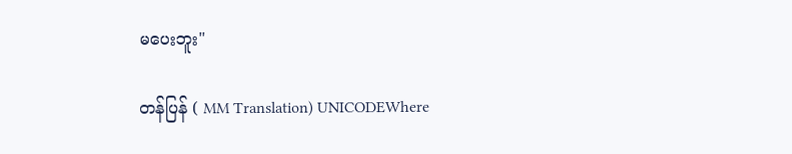မပေးဘူး"

တန်ပြန် ( MM Translation) UNICODEWhere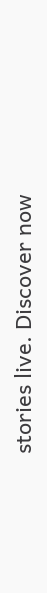stories live. Discover now